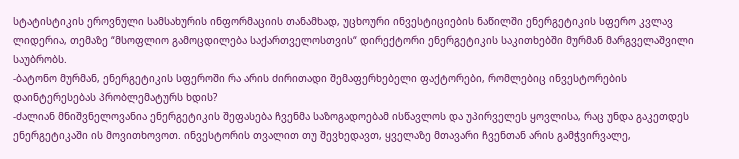სტატისტიკის ეროვნული სამსახურის ინფორმაციის თანამხად, უცხოური ინვესტიციების ნაწილში ენერგეტიკის სფერო კვლავ ლიდერია, თემაზე “მსოფლიო გამოცდილება საქართველოსთვის“ დირექტორი ენერგეტიკის საკითხებში მურმან მარგველაშვილი საუბრობს.
-ბატონო მურმან, ენერგეტიკის სფეროში რა არის ძირითადი შემაფერხებელი ფაქტორები, რომლებიც ინვესტორების დაინტერესებას პრობლემატურს ხდის?
-ძალიან მნიშვნელოვანია ენერგეტიკის შეფასება ჩვენმა საზოგადოებამ ისწავლოს და უპირველეს ყოვლისა, რაც უნდა გაკეთდეს ენერგეტიკაში ის მოვითხოვოთ. ინვესტორის თვალით თუ შევხედავთ, ყველაზე მთავარი ჩვენთან არის გამჭვირვალე,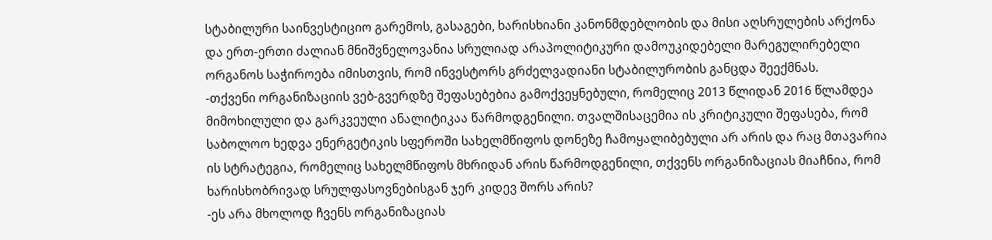სტაბილური საინვესტიციო გარემოს, გასაგები, ხარისხიანი კანონმდებლობის და მისი აღსრულების არქონა და ერთ-ერთი ძალიან მნიშვნელოვანია სრულიად არაპოლიტიკური დამოუკიდებელი მარეგულირებელი ორგანოს საჭიროება იმისთვის, რომ ინვესტორს გრძელვადიანი სტაბილურობის განცდა შეექმნას.
-თქვენი ორგანიზაციის ვებ-გვერდზე შეფასებებია გამოქვეყნებული, რომელიც 2013 წლიდან 2016 წლამდეა მიმოხილული და გარკვეული ანალიტიკაა წარმოდგენილი. თვალშისაცემია ის კრიტიკული შეფასება, რომ საბოლოო ხედვა ენერგეტიკის სფეროში სახელმწიფოს დონეზე ჩამოყალიბებული არ არის და რაც მთავარია ის სტრატეგია, რომელიც სახელმწიფოს მხრიდან არის წარმოდგენილი, თქვენს ორგანიზაციას მიაჩნია, რომ ხარისხობრივად სრულფასოვნებისგან ჯერ კიდევ შორს არის?
-ეს არა მხოლოდ ჩვენს ორგანიზაციას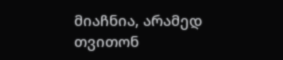მიაჩნია, არამედ თვითონ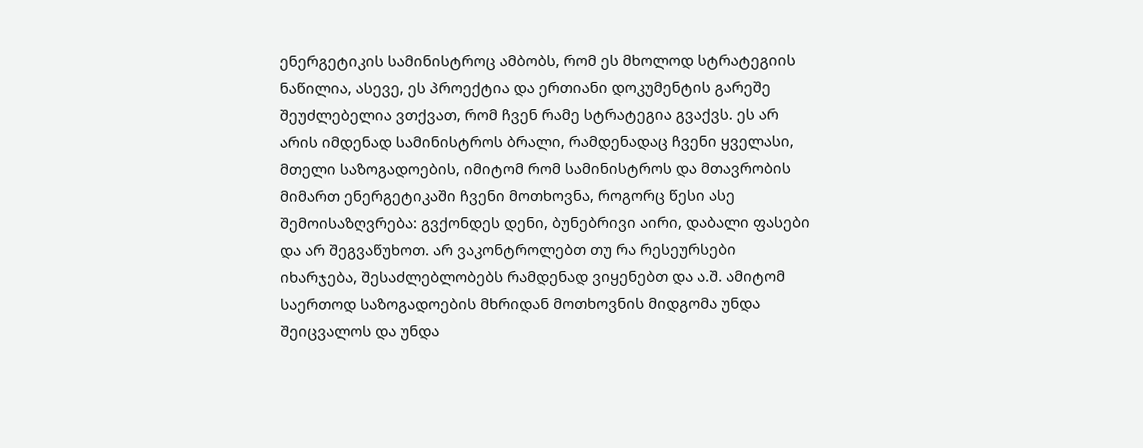ენერგეტიკის სამინისტროც ამბობს, რომ ეს მხოლოდ სტრატეგიის ნაწილია, ასევე, ეს პროექტია და ერთიანი დოკუმენტის გარეშე შეუძლებელია ვთქვათ, რომ ჩვენ რამე სტრატეგია გვაქვს. ეს არ არის იმდენად სამინისტროს ბრალი, რამდენადაც ჩვენი ყველასი, მთელი საზოგადოების, იმიტომ რომ სამინისტროს და მთავრობის მიმართ ენერგეტიკაში ჩვენი მოთხოვნა, როგორც წესი ასე შემოისაზღვრება: გვქონდეს დენი, ბუნებრივი აირი, დაბალი ფასები და არ შეგვაწუხოთ. არ ვაკონტროლებთ თუ რა რესეურსები იხარჯება, შესაძლებლობებს რამდენად ვიყენებთ და ა.შ. ამიტომ საერთოდ საზოგადოების მხრიდან მოთხოვნის მიდგომა უნდა შეიცვალოს და უნდა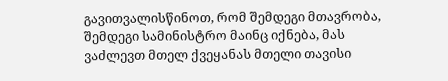გავითვალისწინოთ, რომ შემდეგი მთავრობა, შემდეგი სამინისტრო მაინც იქნება, მას ვაძლევთ მთელ ქვეყანას მთელი თავისი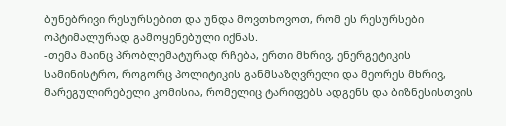ბუნებრივი რესურსებით და უნდა მოვთხოვოთ, რომ ეს რესურსები ოპტიმალურად გამოყენებული იქნას.
-თემა მაინც პრობლემატურად რჩება, ერთი მხრივ, ენერგეტიკის სამინისტრო, როგორც პოლიტიკის განმსაზღვრელი და მეორეს მხრივ, მარეგულირებელი კომისია, რომელიც ტარიფებს ადგენს და ბიზნესისთვის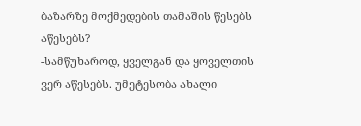ბაზარზე მოქმედების თამაშის წესებს აწესებს?
-სამწუხაროდ, ყველგან და ყოველთის ვერ აწესებს. უმეტესობა ახალი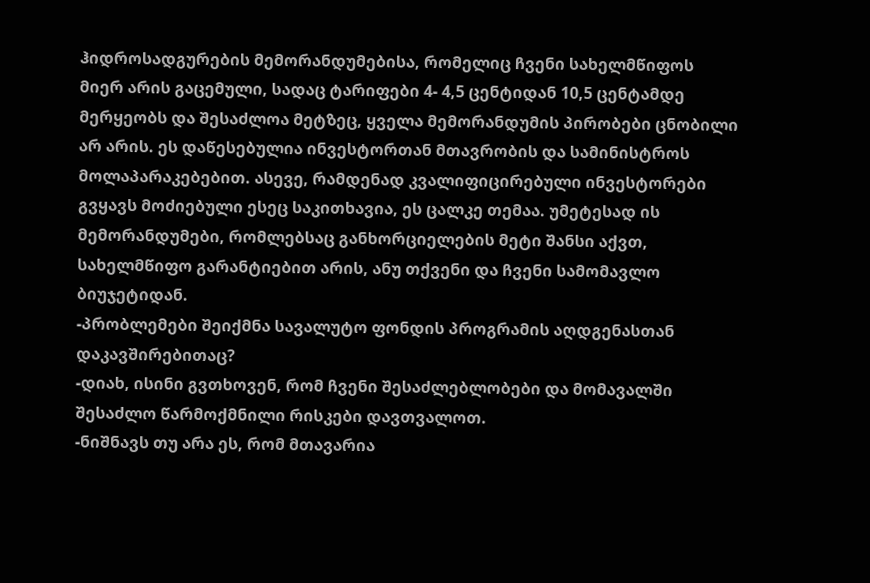ჰიდროსადგურების მემორანდუმებისა, რომელიც ჩვენი სახელმწიფოს მიერ არის გაცემული, სადაც ტარიფები 4- 4,5 ცენტიდან 10,5 ცენტამდე მერყეობს და შესაძლოა მეტზეც, ყველა მემორანდუმის პირობები ცნობილი არ არის. ეს დაწესებულია ინვესტორთან მთავრობის და სამინისტროს მოლაპარაკებებით. ასევე, რამდენად კვალიფიცირებული ინვესტორები გვყავს მოძიებული ესეც საკითხავია, ეს ცალკე თემაა. უმეტესად ის მემორანდუმები, რომლებსაც განხორციელების მეტი შანსი აქვთ, სახელმწიფო გარანტიებით არის, ანუ თქვენი და ჩვენი სამომავლო ბიუჯეტიდან.
-პრობლემები შეიქმნა სავალუტო ფონდის პროგრამის აღდგენასთან დაკავშირებითაც?
-დიახ, ისინი გვთხოვენ, რომ ჩვენი შესაძლებლობები და მომავალში შესაძლო წარმოქმნილი რისკები დავთვალოთ.
-ნიშნავს თუ არა ეს, რომ მთავარია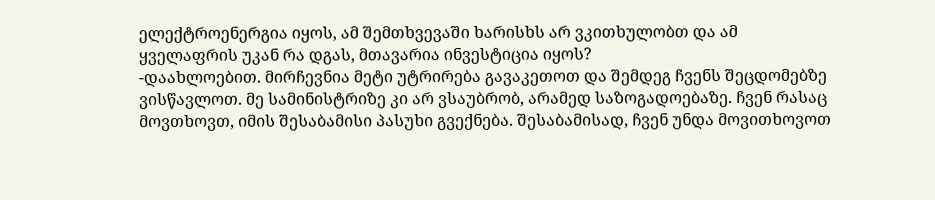ელექტროენერგია იყოს, ამ შემთხვევაში ხარისხს არ ვკითხულობთ და ამ ყველაფრის უკან რა დგას, მთავარია ინვესტიცია იყოს?
-დაახლოებით. მირჩევნია მეტი უტრირება გავაკეთოთ და შემდეგ ჩვენს შეცდომებზე ვისწავლოთ. მე სამინისტრიზე კი არ ვსაუბრობ, არამედ საზოგადოებაზე. ჩვენ რასაც მოვთხოვთ, იმის შესაბამისი პასუხი გვექნება. შესაბამისად, ჩვენ უნდა მოვითხოვოთ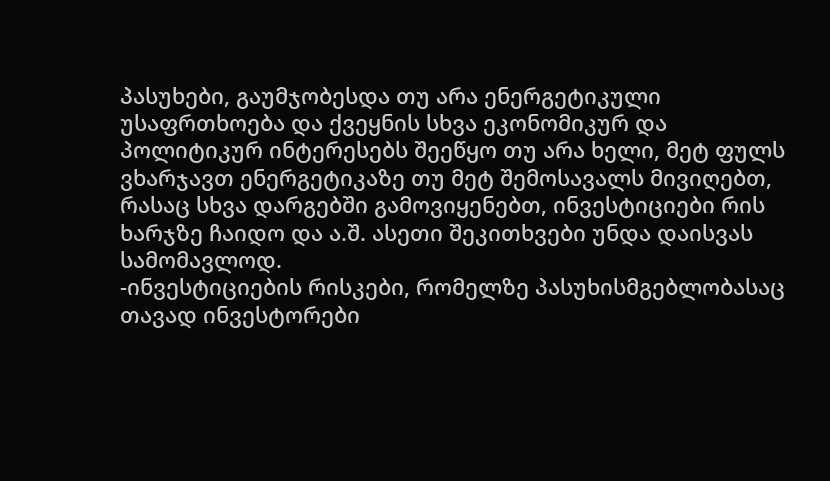პასუხები, გაუმჯობესდა თუ არა ენერგეტიკული უსაფრთხოება და ქვეყნის სხვა ეკონომიკურ და პოლიტიკურ ინტერესებს შეეწყო თუ არა ხელი, მეტ ფულს ვხარჯავთ ენერგეტიკაზე თუ მეტ შემოსავალს მივიღებთ, რასაც სხვა დარგებში გამოვიყენებთ, ინვესტიციები რის ხარჯზე ჩაიდო და ა.შ. ასეთი შეკითხვები უნდა დაისვას სამომავლოდ.
-ინვესტიციების რისკები, რომელზე პასუხისმგებლობასაც თავად ინვესტორები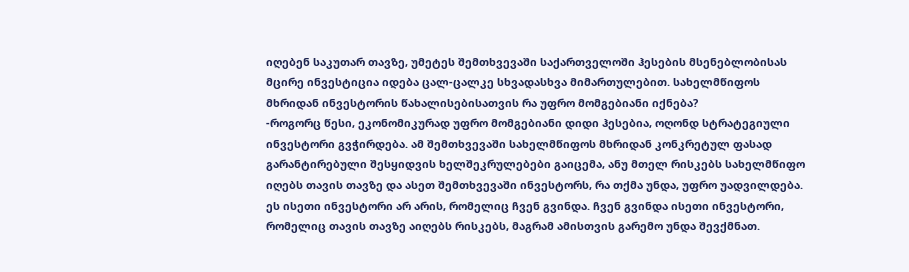იღებენ საკუთარ თავზე, უმეტეს შემთხვევაში საქართველოში ჰესების მსენებლობისას მცირე ინვესტიცია იდება ცალ-ცალკე სხვადასხვა მიმართულებით. სახელმწიფოს მხრიდან ინვესტორის წახალისებისათვის რა უფრო მომგებიანი იქნება?
-როგორც წესი, ეკონომიკურად უფრო მომგებიანი დიდი ჰესებია, ოღონდ სტრატეგიული ინვესტორი გვჭირდება. ამ შემთხვევაში სახელმწიფოს მხრიდან კონკრეტულ ფასად გარანტირებული შესყიდვის ხელშეკრულებები გაიცემა, ანუ მთელ რისკებს სახელმწიფო იღებს თავის თავზე და ასეთ შემთხვევაში ინვესტორს, რა თქმა უნდა, უფრო უადვილდება. ეს ისეთი ინვესტორი არ არის, რომელიც ჩვენ გვინდა. ჩვენ გვინდა ისეთი ინვესტორი, რომელიც თავის თავზე აიღებს რისკებს, მაგრამ ამისთვის გარემო უნდა შევქმნათ.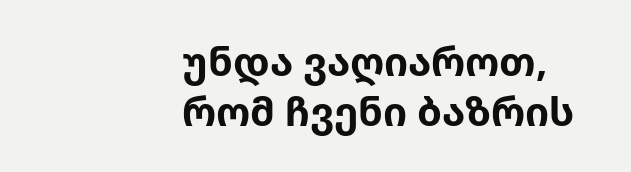უნდა ვაღიაროთ, რომ ჩვენი ბაზრის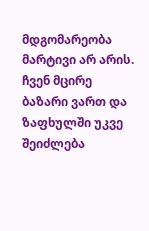მდგომარეობა მარტივი არ არის. ჩვენ მცირე ბაზარი ვართ და ზაფხულში უკვე შეიძლება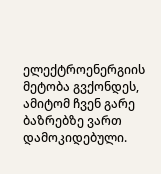ელექტროენერგიის მეტობა გვქონდეს, ამიტომ ჩვენ გარე ბაზრებზე ვართ დამოკიდებული.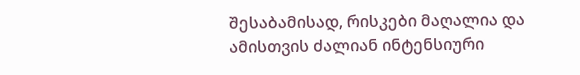შესაბამისად, რისკები მაღალია და ამისთვის ძალიან ინტენსიური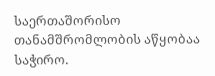საერთაშორისო თანამშრომლობის აწყობაა საჭირო.